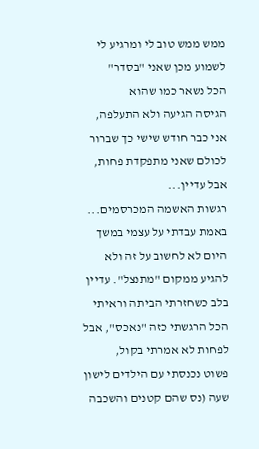ממש ממש טוב לי ומרגיע לי לשמוע מכן שאני "בסדר"
הכל נשאר כמו שהוא
הגיסה הגיעה ולא התעלפה,
אני כבר חודש שישי כך שברור לכולם שאני מתפקדת פחות, אבל עדיין...
רגשות האשמה המכרסמים...
באמת עבדתי על עצמי במשך היום לא לחשוב על זה ולא להגיע ממקום "מתנצל". עדיין בלב כשחזרתי הביתה וראיתי הכל הרגשתי כזה "נאכס", אבל לפחות לא אמרתי בקול,
פשוט נכנסתי עם הילדים לישון שעה (נס שהם קטנים והשכבה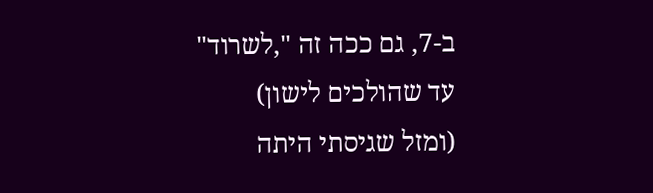ב-7, גם ככה זה ",לשרוד" עד שהולכים לישון)
(ומזל שגיסתי היתה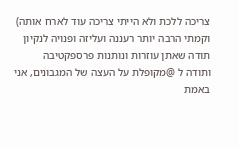צריכה ללכת ולא הייתי צריכה עוד לארח אותה)
וקמתי הרבה יותר רעננה ועליזה ופנויה לנקיון
תודה שאתן עוזרות ונותנות פרספקטיבה
ותודה ל @מקופלת על העצה של המגבונים, אני באמת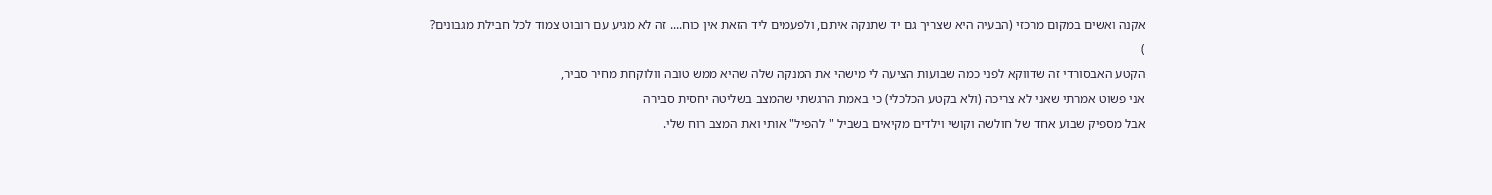אקנה ואשים במקום מרכזי (הבעיה היא שצריך גם יד שתנקה איתם, ולפעמים ליד הזאת אין כוח.... זה לא מגיע עם רובוט צמוד לכל חבילת מגבונים?
)
הקטע האבסורדי זה שדווקא לפני כמה שבועות הציעה לי מישהי את המנקה שלה שהיא ממש טובה וולוקחת מחיר סביר,
אני פשוט אמרתי שאני לא צריכה (ולא בקטע הכלכלי) כי באמת הרגשתי שהמצב בשליטה יחסית סבירה
אבל מספיק שבוע אחד של חולשה וקושי וילדים מקיאים בשביל " להפיל" אותי ואת המצב רוח שלי.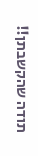תודה שהקשבתן!!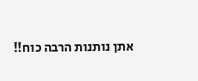אתן נותנות הרבה כוח!!